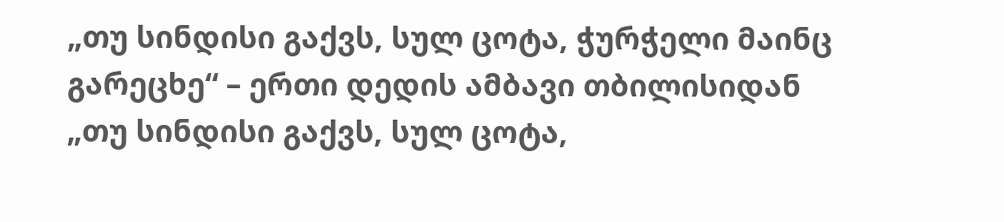„თუ სინდისი გაქვს, სულ ცოტა, ჭურჭელი მაინც გარეცხე“ – ერთი დედის ამბავი თბილისიდან
„თუ სინდისი გაქვს, სულ ცოტა,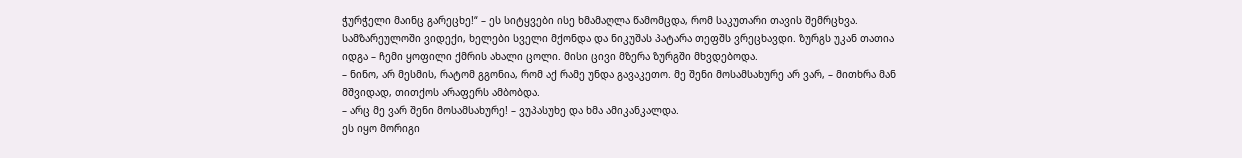ჭურჭელი მაინც გარეცხე!“ – ეს სიტყვები ისე ხმამაღლა წამომცდა, რომ საკუთარი თავის შემრცხვა. სამზარეულოში ვიდექი, ხელები სველი მქონდა და ნიკუშას პატარა თეფშს ვრეცხავდი. ზურგს უკან თათია იდგა – ჩემი ყოფილი ქმრის ახალი ცოლი. მისი ცივი მზერა ზურგში მხვდებოდა.
– ნინო, არ მესმის, რატომ გგონია, რომ აქ რამე უნდა გავაკეთო. მე შენი მოსამსახურე არ ვარ, – მითხრა მან მშვიდად, თითქოს არაფერს ამბობდა.
– არც მე ვარ შენი მოსამსახურე! – ვუპასუხე და ხმა ამიკანკალდა.
ეს იყო მორიგი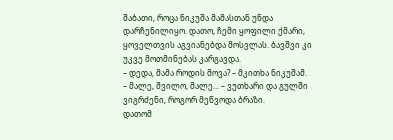შაბათი, როცა ნიკუშა მამასთან უნდა დარჩენილიყო. დათო, ჩემი ყოფილი ქმარი, ყოველთვის აგვიანებდა მოსვლას. ბავშვი კი უკვე მოთმინებას კარგავდა.
– დედა, მამა როდის მოვა? – მკითხა ნიკუშამ.
– მალე, შვილო, მალე… – ვუთხარი და გულში ვიგრძენი, როგორ მეწვოდა ბრაზი.
დათომ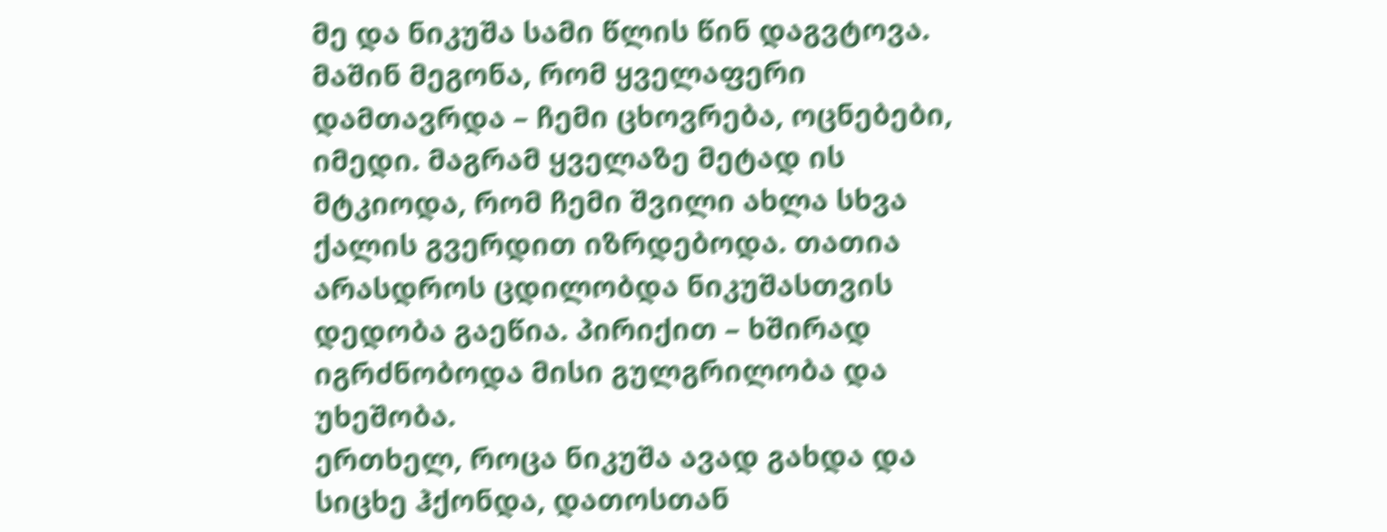მე და ნიკუშა სამი წლის წინ დაგვტოვა. მაშინ მეგონა, რომ ყველაფერი დამთავრდა – ჩემი ცხოვრება, ოცნებები, იმედი. მაგრამ ყველაზე მეტად ის მტკიოდა, რომ ჩემი შვილი ახლა სხვა ქალის გვერდით იზრდებოდა. თათია არასდროს ცდილობდა ნიკუშასთვის დედობა გაეწია. პირიქით – ხშირად იგრძნობოდა მისი გულგრილობა და უხეშობა.
ერთხელ, როცა ნიკუშა ავად გახდა და სიცხე ჰქონდა, დათოსთან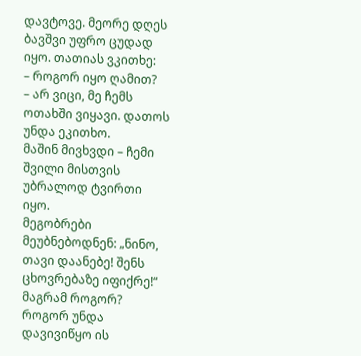დავტოვე. მეორე დღეს ბავშვი უფრო ცუდად იყო. თათიას ვკითხე:
– როგორ იყო ღამით?
– არ ვიცი, მე ჩემს ოთახში ვიყავი. დათოს უნდა ეკითხო.
მაშინ მივხვდი – ჩემი შვილი მისთვის უბრალოდ ტვირთი იყო.
მეგობრები მეუბნებოდნენ: „ნინო, თავი დაანებე! შენს ცხოვრებაზე იფიქრე!“ მაგრამ როგორ? როგორ უნდა დავივიწყო ის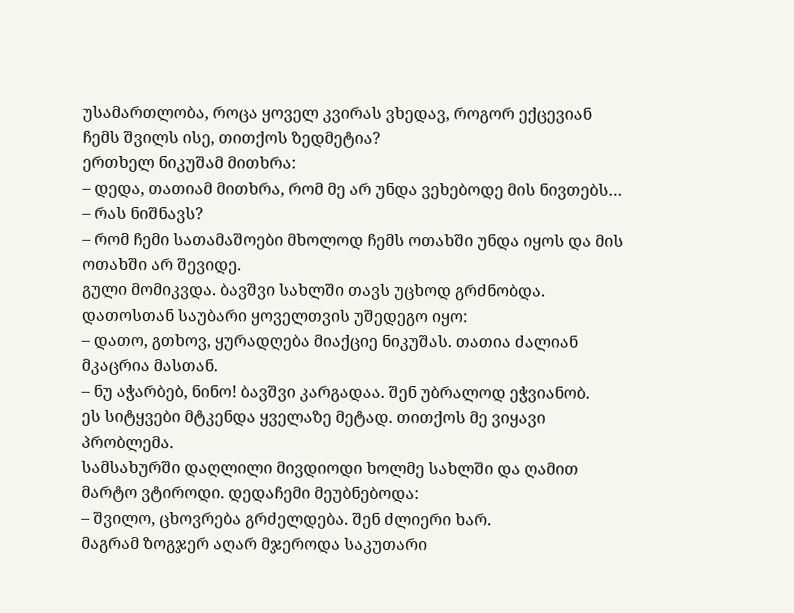უსამართლობა, როცა ყოველ კვირას ვხედავ, როგორ ექცევიან ჩემს შვილს ისე, თითქოს ზედმეტია?
ერთხელ ნიკუშამ მითხრა:
– დედა, თათიამ მითხრა, რომ მე არ უნდა ვეხებოდე მის ნივთებს…
– რას ნიშნავს?
– რომ ჩემი სათამაშოები მხოლოდ ჩემს ოთახში უნდა იყოს და მის ოთახში არ შევიდე.
გული მომიკვდა. ბავშვი სახლში თავს უცხოდ გრძნობდა.
დათოსთან საუბარი ყოველთვის უშედეგო იყო:
– დათო, გთხოვ, ყურადღება მიაქციე ნიკუშას. თათია ძალიან მკაცრია მასთან.
– ნუ აჭარბებ, ნინო! ბავშვი კარგადაა. შენ უბრალოდ ეჭვიანობ.
ეს სიტყვები მტკენდა ყველაზე მეტად. თითქოს მე ვიყავი პრობლემა.
სამსახურში დაღლილი მივდიოდი ხოლმე სახლში და ღამით მარტო ვტიროდი. დედაჩემი მეუბნებოდა:
– შვილო, ცხოვრება გრძელდება. შენ ძლიერი ხარ.
მაგრამ ზოგჯერ აღარ მჯეროდა საკუთარი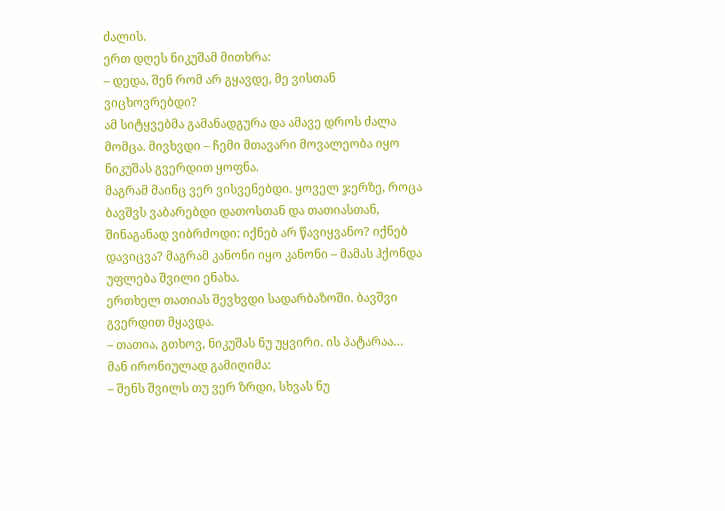ძალის.
ერთ დღეს ნიკუშამ მითხრა:
– დედა, შენ რომ არ გყავდე, მე ვისთან ვიცხოვრებდი?
ამ სიტყვებმა გამანადგურა და ამავე დროს ძალა მომცა. მივხვდი – ჩემი მთავარი მოვალეობა იყო ნიკუშას გვერდით ყოფნა.
მაგრამ მაინც ვერ ვისვენებდი. ყოველ ჯერზე, როცა ბავშვს ვაბარებდი დათოსთან და თათიასთან, შინაგანად ვიბრძოდი: იქნებ არ წავიყვანო? იქნებ დავიცვა? მაგრამ კანონი იყო კანონი – მამას ჰქონდა უფლება შვილი ენახა.
ერთხელ თათიას შევხვდი სადარბაზოში. ბავშვი გვერდით მყავდა.
– თათია, გთხოვ, ნიკუშას ნუ უყვირი. ის პატარაა…
მან ირონიულად გამიღიმა:
– შენს შვილს თუ ვერ ზრდი, სხვას ნუ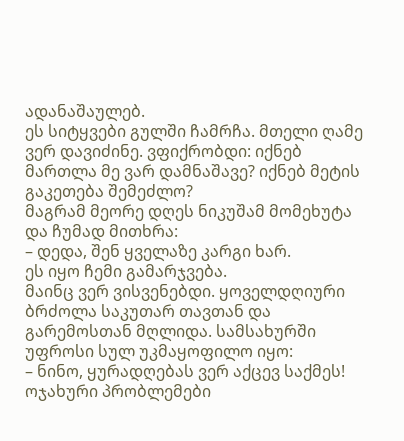ადანაშაულებ.
ეს სიტყვები გულში ჩამრჩა. მთელი ღამე ვერ დავიძინე. ვფიქრობდი: იქნებ მართლა მე ვარ დამნაშავე? იქნებ მეტის გაკეთება შემეძლო?
მაგრამ მეორე დღეს ნიკუშამ მომეხუტა და ჩუმად მითხრა:
– დედა, შენ ყველაზე კარგი ხარ.
ეს იყო ჩემი გამარჯვება.
მაინც ვერ ვისვენებდი. ყოველდღიური ბრძოლა საკუთარ თავთან და გარემოსთან მღლიდა. სამსახურში უფროსი სულ უკმაყოფილო იყო:
– ნინო, ყურადღებას ვერ აქცევ საქმეს! ოჯახური პრობლემები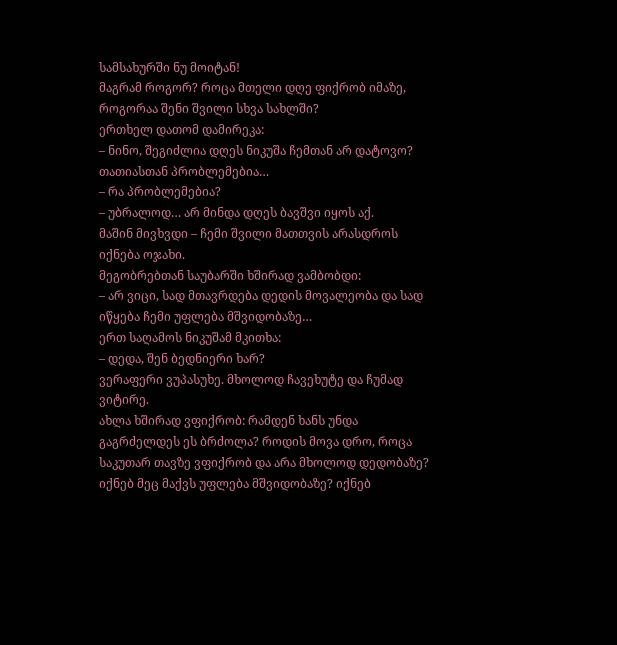სამსახურში ნუ მოიტან!
მაგრამ როგორ? როცა მთელი დღე ფიქრობ იმაზე, როგორაა შენი შვილი სხვა სახლში?
ერთხელ დათომ დამირეკა:
– ნინო, შეგიძლია დღეს ნიკუშა ჩემთან არ დატოვო? თათიასთან პრობლემებია…
– რა პრობლემებია?
– უბრალოდ… არ მინდა დღეს ბავშვი იყოს აქ.
მაშინ მივხვდი – ჩემი შვილი მათთვის არასდროს იქნება ოჯახი.
მეგობრებთან საუბარში ხშირად ვამბობდი:
– არ ვიცი, სად მთავრდება დედის მოვალეობა და სად იწყება ჩემი უფლება მშვიდობაზე…
ერთ საღამოს ნიკუშამ მკითხა:
– დედა, შენ ბედნიერი ხარ?
ვერაფერი ვუპასუხე. მხოლოდ ჩავეხუტე და ჩუმად ვიტირე.
ახლა ხშირად ვფიქრობ: რამდენ ხანს უნდა გაგრძელდეს ეს ბრძოლა? როდის მოვა დრო, როცა საკუთარ თავზე ვფიქრობ და არა მხოლოდ დედობაზე? იქნებ მეც მაქვს უფლება მშვიდობაზე? იქნებ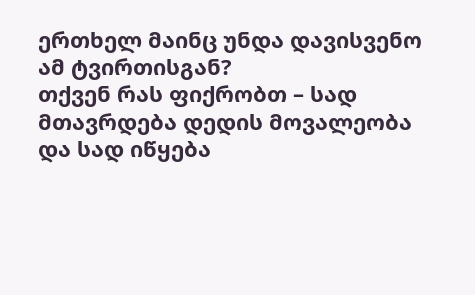ერთხელ მაინც უნდა დავისვენო ამ ტვირთისგან?
თქვენ რას ფიქრობთ – სად მთავრდება დედის მოვალეობა და სად იწყება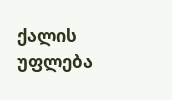ქალის უფლება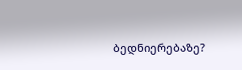ბედნიერებაზე?